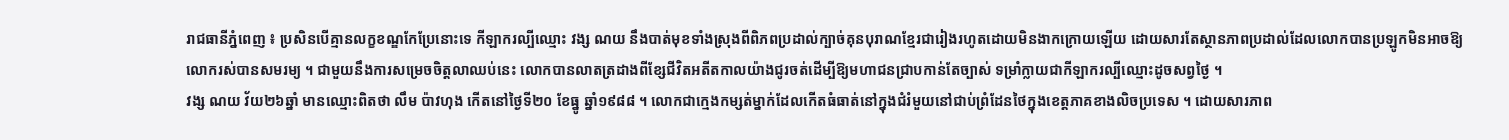រាជធានីភ្នំពេញ ៖ ប្រសិនបើគ្មានលក្ខខណ្ឌកែប្រែនោះទេ កីឡាករល្បីឈ្មោះ វង្ស ណយ នឹងបាត់មុខទាំងស្រុងពីពិភពប្រដាល់ក្បាច់គុនបុរាណខ្មែរជារៀងរហូតដោយមិនងាកក្រោយឡើយ ដោយសារតែស្ថានភាពប្រដាល់ដែលលោកបានប្រឡូកមិនអាចឱ្យលោករស់បានសមរម្យ ។ ជាមួយនឹងការសម្រេចចិត្តលាឈប់នេះ លោកបានលាតត្រដាងពីខ្សែជីវិតអតីតកាលយ៉ាងជូរចត់ដើម្បីឱ្យមហាជនជ្រាបកាន់តែច្បាស់ ទម្រាំក្លាយជាកីឡាករល្បីឈ្មោះដូចសព្វថ្ងៃ ។
វង្ស ណយ វ័យ២៦ឆ្នាំ មានឈ្មោះពិតថា លឹម ប៉ាវហុង កើតនៅថ្ងៃទី២០ ខែធ្នូ ឆ្នាំ១៩៨៨ ។ លោកជាក្មេងកម្សត់ម្នាក់ដែលកើតធំធាត់នៅក្នុងជំរំមួយនៅជាប់ព្រំដែនថៃក្នុងខេត្តភាគខាងលិចប្រទេស ។ ដោយសារភាព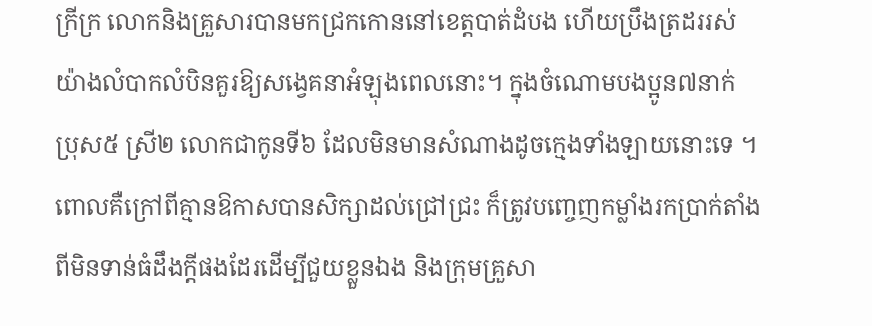ក្រីក្រ លោកនិងគ្រួសារបានមកជ្រកកោននៅខេត្តបាត់ដំបង ហើយប្រឹងត្រដររស់យ៉ាងលំបាកលំបិនគួរឱ្យសង្វេគនាអំឡុងពេលនោះ។ ក្នុងចំណោមបងប្អូន៧នាក់ ប្រុស៥ ស្រី២ លោកជាកូនទី៦ ដែលមិនមានសំណាងដូចក្មេងទាំងឡាយនោះទេ ។ ពោលគឺក្រៅពីគ្មានឱកាសបានសិក្សាដល់ជ្រៅជ្រះ ក៏ត្រូវបញ្ចេញកម្លាំងរកប្រាក់តាំងពីមិនទាន់ធំដឹងក្តីផងដែរដើម្បីជួយខ្លួនឯង និងក្រុមគ្រួសា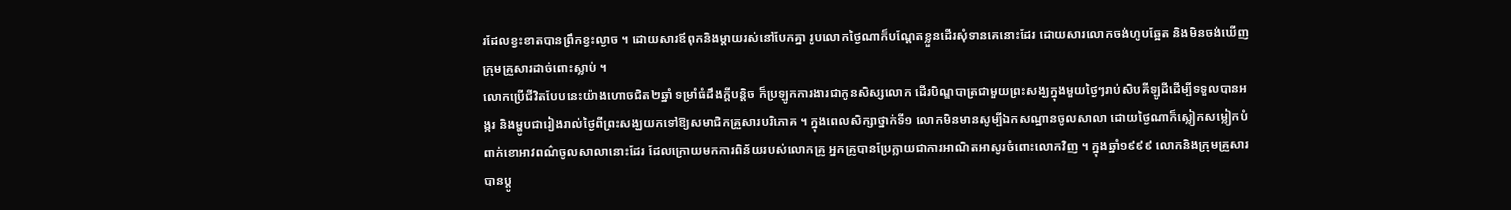រដែលខ្វះខាតបានព្រឹកខ្វះល្ងាច ។ ដោយសារឪពុកនិងម្តាយរស់នៅបែកគ្នា រូបលោកថ្ងៃណាក៏បណ្តែតខ្លួនដើរសុំទានគេនោះដែរ ដោយសារលោកចង់ហូបឆ្អែត និងមិនចង់ឃើញក្រុមគ្រួសារដាច់ពោះស្លាប់ ។
លោកប្រើជីវិតបែបនេះយ៉ាងហោចជិត២ឆ្នាំ ទម្រាំធំដឹងក្តីបន្តិច ក៏ប្រឡូកការងារជាកូនសិស្សលោក ដើរបិណ្ឌបាត្រជាមួយព្រះសង្ឃក្នុងមួយថ្ងៃៗរាប់សិបគីឡូដីដើម្បីទទួលបានអង្ករ និងម្ហូបជារៀងរាល់ថ្ងៃពីព្រះសង្ឃយកទៅឱ្យសមាជិកគ្រួសារបរិភោគ ។ ក្នុងពេលសិក្សាថ្នាក់ទី១ លោកមិនមានសូម្បីឯកសណ្ឋានចូលសាលា ដោយថ្ងៃណាក៏ស្លៀកសម្លៀកបំពាក់ខោអាវពណ៌ចូលសាលានោះដែរ ដែលក្រោយមកការពិន័យរបស់លោកគ្រូ អ្នកគ្រូបានប្រែក្លាយជាការអាណិតអាសូរចំពោះលោកវិញ ។ ក្នុងឆ្នាំ១៩៩៩ លោកនិងក្រុមគ្រួសារបានប្តូ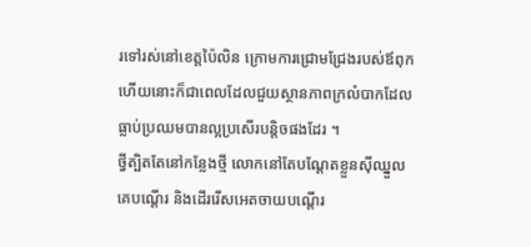រទៅរស់នៅខេត្តប៉ៃលិន ក្រោមការជ្រោមជ្រែងរបស់ឪពុក ហើយនោះក៏ជាពេលដែលជួយស្ថានភាពក្រលំបាកដែលធ្លាប់ប្រឈមបានល្អប្រសើរបន្តិចផងដែរ ។
ថ្វីត្បិតតែនៅកន្លែងថ្មី លោកនៅតែបណ្តែតខ្លួនស៊ីឈ្នួលគេបណ្តើរ និងដើររើសអេតចាយបណ្តើរ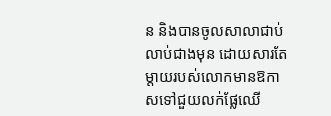ន និងបានចូលសាលាជាប់លាប់ជាងមុន ដោយសារតែម្តាយរបស់លោកមានឱកាសទៅជួយលក់ផ្លែឈើ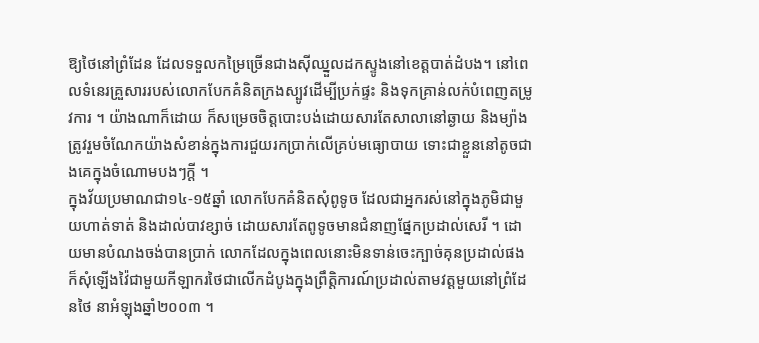ឱ្យថៃនៅព្រំដែន ដែលទទួលកម្រៃច្រើនជាងស៊ីឈ្នួលដកស្ទូងនៅខេត្តបាត់ដំបង។ នៅពេលទំនេរគ្រួសាររបស់លោកបែកគំនិតក្រងស្បូវដើម្បីប្រក់ផ្ទះ និងទុកគ្រាន់លក់បំពេញតម្រូវការ ។ យ៉ាងណាក៏ដោយ ក៏សម្រេចចិត្តបោះបង់ដោយសារតែសាលានៅឆ្ងាយ និងម្យ៉ាងត្រូវរួមចំណែកយ៉ាងសំខាន់ក្នុងការជួយរកប្រាក់លើគ្រប់មធ្យោបាយ ទោះជាខ្លួននៅតូចជាងគេក្នុងចំណោមបងៗក្តី ។
ក្នុងវ័យប្រមាណជា១៤-១៥ឆ្នាំ លោកបែកគំនិតសុំពូទូច ដែលជាអ្នករស់នៅក្នុងភូមិជាមួយហាត់ទាត់ និងដាល់បាវខ្សាច់ ដោយសារតែពូទូចមានជំនាញផ្នែកប្រដាល់សេរី ។ ដោយមានបំណងចង់បានប្រាក់ លោកដែលក្នុងពេលនោះមិនទាន់ចេះក្បាច់គុនប្រដាល់ផង ក៏សុំឡើងវ៉ៃជាមួយកីឡាករថៃជាលើកដំបូងក្នុងព្រឹត្តិការណ៍ប្រដាល់តាមវត្តមួយនៅព្រំដែនថៃ នាអំឡុងឆ្នាំ២០០៣ ។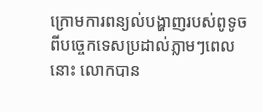ក្រោមការពន្យល់បង្ហាញរបស់ពូទូច ពីបច្ចេកទេសប្រដាល់ភ្លាមៗពេលនោះ លោកបាន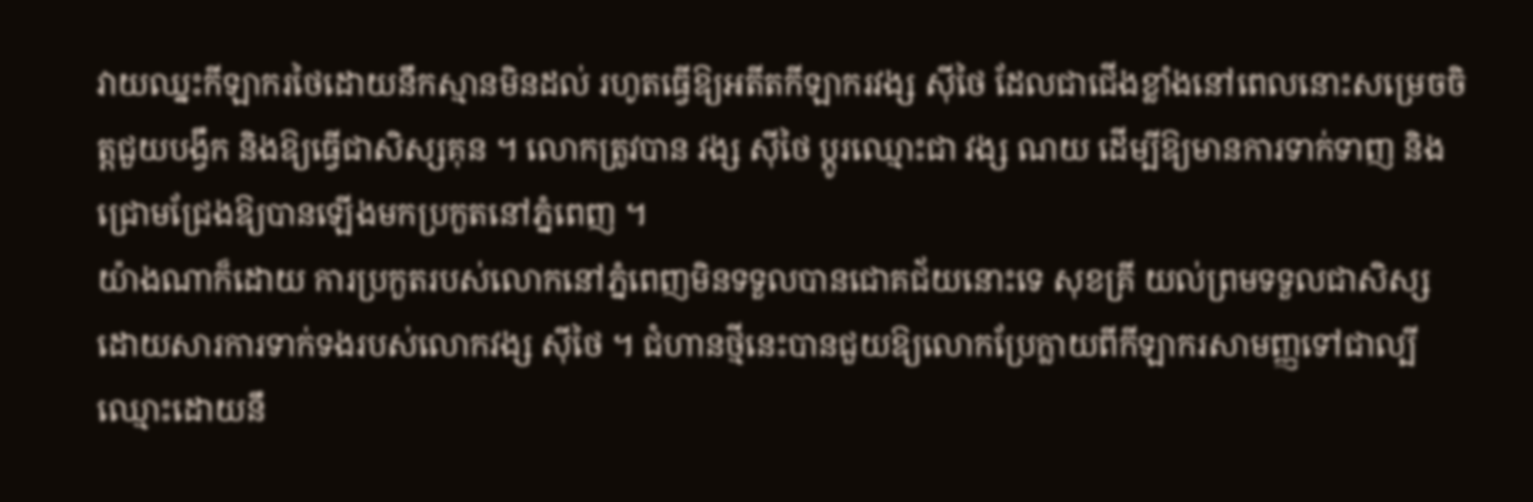វាយឈ្នះកីឡាករថៃដោយនឹកស្មានមិនដល់ រហូតធ្វើឱ្យអតីតកីឡាករវង្ស ស៊ីថៃ ដែលជាជើងខ្លាំងនៅពេលនោះសម្រេចចិត្តជួយបង្វឹក និងឱ្យធ្វើជាសិស្សគុន ។ លោកត្រូវបាន វង្ស ស៊ីថៃ ប្តូរឈ្មោះជា វង្ស ណយ ដើម្បីឱ្យមានការទាក់ទាញ និងជ្រោមជ្រែងឱ្យបានឡើងមកប្រកួតនៅភ្នំពេញ ។
យ៉ាងណាក៏ដោយ ការប្រកួតរបស់លោកនៅភ្នំពេញមិនទទួលបានជោគជ័យនោះទេ សុខគ្រី យល់ព្រមទទួលជាសិស្ស ដោយសារការទាក់ទងរបស់លោកវង្ស ស៊ីថៃ ។ ជំហានថ្មីនេះបានជួយឱ្យលោកប្រែក្លាយពីកីឡាករសាមញ្ញទៅជាល្បីឈ្មោះដោយនឹ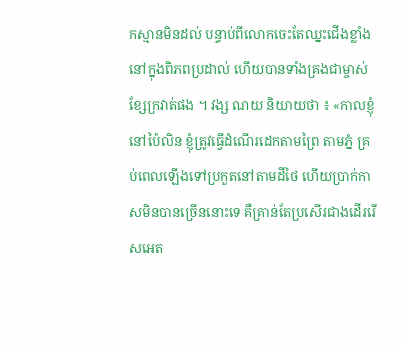កស្មានមិនដល់ បន្ទាប់ពីលោកចេះតែឈ្នះជើងខ្លាំងនៅក្នុងពិភពប្រដាល់ ហើយបានទាំងគ្រងជាម្ចាស់ខ្សែក្រវាត់ផង ។ វង្ស ណយ និយាយថា ៖ «កាលខ្ញុំនៅប៉ៃលិន ខ្ញុំត្រូវធ្វើដំណើរដេកតាមព្រៃ តាមភ្នំ គ្រប់ពេលឡើងទៅប្រកួតនៅតាមដីថៃ ហើយប្រាក់កាសមិនបានច្រើននោះទេ គឺគ្រាន់តែប្រសើរជាងដើររើសអេត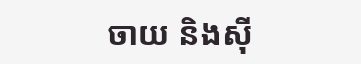ចាយ និងស៊ី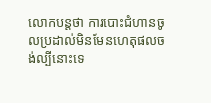លោកបន្តថា ការបោះជំហានចូលប្រដាល់មិនមែនហេតុផលចង់ល្បីនោះទេ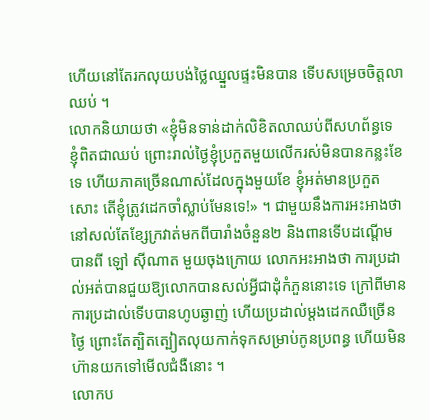ហើយនៅតែរកលុយបង់ថ្លៃឈ្នួលផ្ទះមិនបាន ទើបសម្រេចចិត្តលាឈប់ ។
លោកនិយាយថា «ខ្ញុំមិនទាន់ដាក់លិខិតលាឈប់ពីសហព័ន្ធទេ ខ្ញុំពិតជាឈប់ ព្រោះរាល់ថ្ងៃខ្ញុំប្រកួតមួយលើករស់មិនបានកន្លះខែទេ ហើយភាគច្រើនណាស់ដែលក្នុងមួយខែ ខ្ញុំអត់មានប្រកួតសោះ តើខ្ញុំត្រូវដេកចាំស្លាប់មែនទេ!» ។ ជាមួយនឹងការអះអាងថា នៅសល់តែខ្សែក្រវាត់មកពីបារាំងចំនួន២ និងពានទើបដណ្តើមបានពី ឡៅ ស៊ីណាត មួយចុងក្រោយ លោកអះអាងថា ការប្រដាល់អត់បានជួយឱ្យលោកបានសល់អ្វីជាដុំកំភួននោះទេ ក្រៅពីមានការប្រដាល់ទើបបានហូបឆ្ងាញ់ ហើយប្រដាល់ម្តងដេកឈឺច្រើនថ្ងៃ ព្រោះតែត្បិតត្បៀតលុយកាក់ទុកសម្រាប់កូនប្រពន្ធ ហើយមិនហ៊ានយកទៅមើលជំងឺនោះ ។
លោកប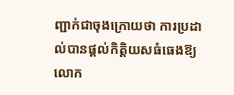ញ្ជាក់ជាចុងក្រោយថា ការប្រដាល់បានផ្តល់កិត្តិយសធំធេងឱ្យលោក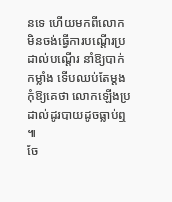នទេ ហើយមកពីលោកមិនចង់ធ្វើការបណ្តើរប្រដាល់បណ្តើរ នាំឱ្យបាក់កម្លាំង ទើបឈប់តែម្តង កុំឱ្យគេថា លោកឡើងប្រដាល់ដូរបាយដូចធ្លាប់ឮ ៕
ចែ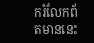ករំលែកព័តមាននេះ